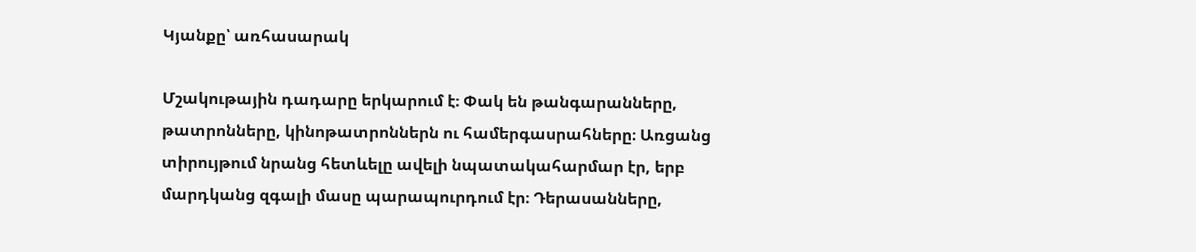Կյանքը՝ առհասարակ

Մշակութային դադարը երկարում է։ Փակ են թանգարանները, թատրոնները, կինոթատրոններն ու համերգասրահները։ Առցանց տիրույթում նրանց հետևելը ավելի նպատակահարմար էր, երբ մարդկանց զգալի մասը պարապուրդում էր։ Դերասանները,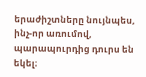երաժիշտները նույնպես, ինչ-որ առումով, պարապուրդից դուրս են եկել։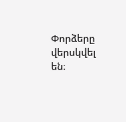Փորձերը վերսկվել են։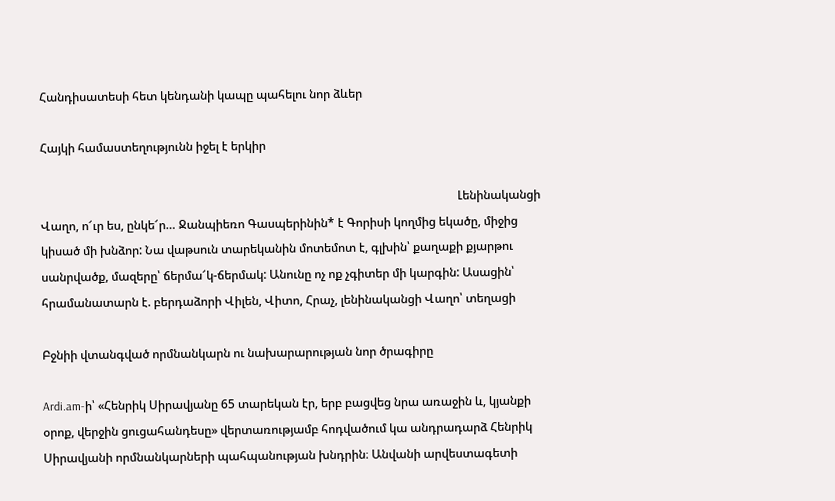Հանդիսատեսի հետ կենդանի կապը պահելու նոր ձևեր

Հայկի համաստեղությունն իջել է երկիր

                                                                                                                                           Լենինականցի Վաղո, ո՜ւր ես, ընկե՜ր… Ջանպիեռո Գասպերինին* է Գորիսի կողմից եկածը, միջից կիսած մի խնձոր: Նա վաթսուն տարեկանին մոտեմոտ է, գլխին՝ քաղաքի քյարթու սանրվածք, մազերը՝ ճերմա՜կ-ճերմակ: Անունը ոչ ոք չգիտեր մի կարգին: Ասացին՝ հրամանատարն է. բերդաձորի Վիլեն, Վիտո, Հրաչ, լենինականցի Վաղո՝ տեղացի

Բջնիի վտանգված որմնանկարն ու նախարարության նոր ծրագիրը

Ardi.am-ի՝ «Հենրիկ Սիրավյանը 65 տարեկան էր, երբ բացվեց նրա առաջին և, կյանքի օրոք, վերջին ցուցահանդեսը» վերտառությամբ հոդվածում կա անդրադարձ Հենրիկ Սիրավյանի որմնանկարների պահպանության խնդրին։ Անվանի արվեստագետի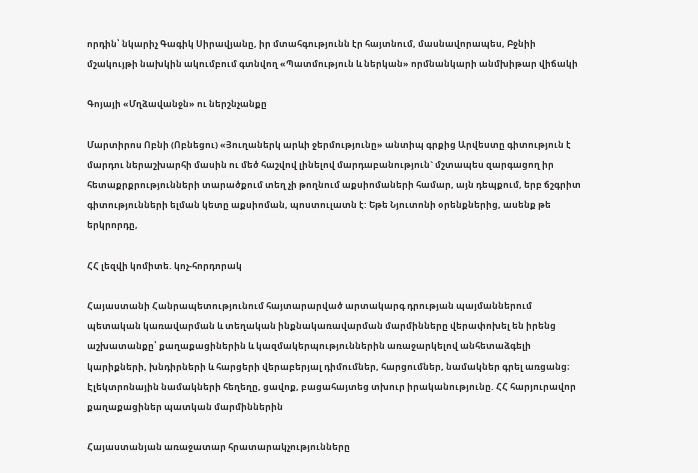որդին՝ նկարիչ Գագիկ Սիրավյանը, իր մտահգությունն էր հայտնում, մասնավորապես, Բջնիի մշակույթի նախկին ակումբում գտնվող «Պատմություն և ներկան» որմնանկարի անմխիթար վիճակի

Գոյայի «Մղձավանջն» ու ներշնչանքը

Մարտիրոս Ոբնի (Ոբնեցու) «Յուղաներկ արևի ջերմությունը» անտիպ գրքից Արվեստը գիտություն է մարդու ներաշխարհի մասին ու մեծ հաշվով լինելով մարդաբանություն` մշտապես զարգացող իր հետաքրքրությունների տարածքում տեղ չի թողնում աքսիոմաների համար, այն դեպքում, երբ ճշգրիտ գիտությունների ելման կետը աքսիոման, պոստուլատն է: Եթե Նյուտոնի օրենքներից, ասենք թե երկրորդը,

ՀՀ լեզվի կոմիտե. կոչ-հորդորակ

Հայաստանի Հանրապետությունում հայտարարված արտակարգ դրության պայմաններում պետական կառավարման և տեղական ինքնակառավարման մարմինները վերափոխել են իրենց աշխատանքը՝ քաղաքացիներին և կազմակերպություններին առաջարկելով անհետաձգելի կարիքների, խնդիրների և հարցերի վերաբերյալ դիմումներ, հարցումներ, նամակներ գրել առցանց։ Էլեկտրոնային նամակների հեղեղը, ցավոք, բացահայտեց տխուր իրականությունը. ՀՀ հարյուրավոր քաղաքացիներ պատկան մարմիններին

Հայաստանյան առաջատար հրատարակչությունները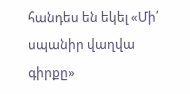հանդես են եկել «Մի՛ սպանիր վաղվա գիրքը»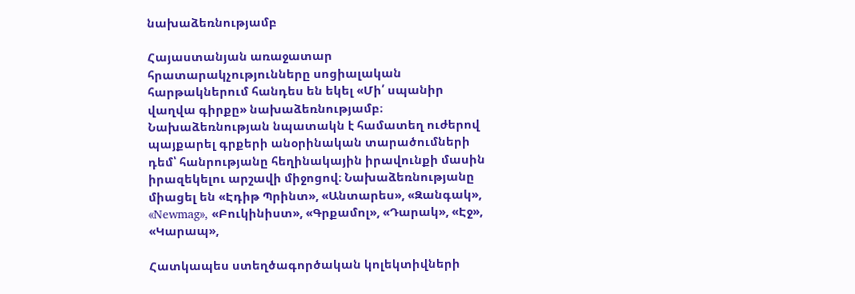նախաձեռնությամբ

Հայաստանյան առաջատար հրատարակչությունները սոցիալական հարթակներում հանդես են եկել «Մի՛ սպանիր վաղվա գիրքը» նախաձեռնությամբ։  Նախաձեռնության նպատակն է համատեղ ուժերով պայքարել գրքերի անօրինական տարածումների դեմ՝ հանրությանը հեղինակային իրավունքի մասին իրազեկելու արշավի միջոցով։ Նախաձեռնությանը միացել են «Էդիթ Պրինտ», «Անտարես», «Զանգակ», «Newmag», «Բուկինիստ», «Գրքամոլ», «Դարակ», «Էջ», «Կարապ»,

Հատկապես ստեղծագործական կոլեկտիվների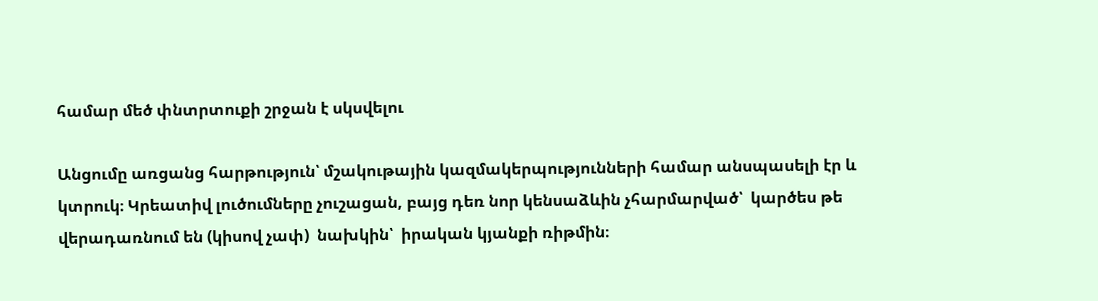համար մեծ փնտրտուքի շրջան է սկսվելու

Անցումը առցանց հարթություն՝ մշակութային կազմակերպությունների համար անսպասելի էր և կտրուկ։ Կրեատիվ լուծումները չուշացան, բայց դեռ նոր կենսաձևին չհարմարված՝  կարծես թե վերադառնում են (կիսով չափ)  նախկին՝  իրական կյանքի ռիթմին։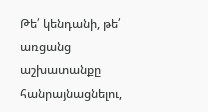Թե՛ կենդանի, թե՛ առցանց աշխատանքը հանրայնացնելու,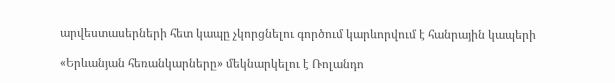արվեստասերների հետ կապը չկորցնելու գործում կարևորվում է հանրային կապերի

«Երևանյան հեռանկարները» մեկնարկելու է Ռոլանդո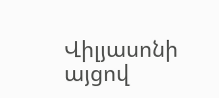Վիլյասոնի այցով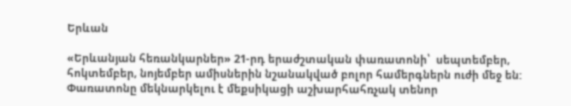Երևան

«Երևանյան հեռանկարներ» 21-րդ երաժշտական փառատոնի՝  սեպտեմբեր, հոկտեմբեր, նոյեմբեր ամիսներին նշանակված բոլոր համերգներն ուժի մեջ են: Փառատոնը մեկնարկելու է մեքսիկացի աշխարհահռչակ տենոր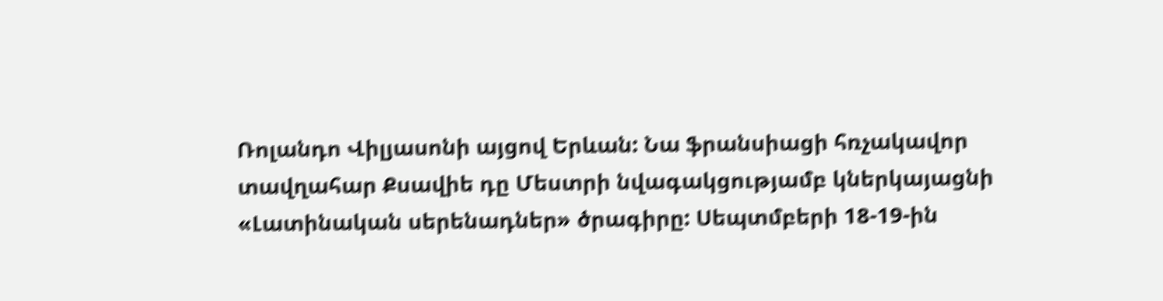Ռոլանդո Վիլյասոնի այցով Երևան: Նա ֆրանսիացի հռչակավոր տավղահար Քսավիե դը Մեստրի նվագակցությամբ կներկայացնի «Լատինական սերենադներ» ծրագիրը: Սեպտմբերի 18-19-ին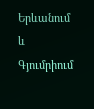Երևանում և Գյումրիում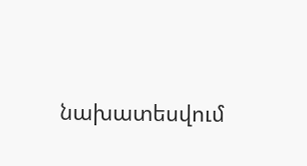նախատեսվում